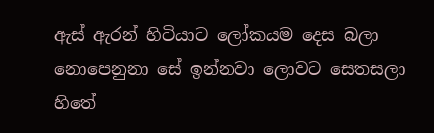ඇස් ඇරන් හිටියාට ලෝකයම දෙස බලා
නොපෙනුනා සේ ඉන්නවා ලොවට සෙතසලා
හිතේ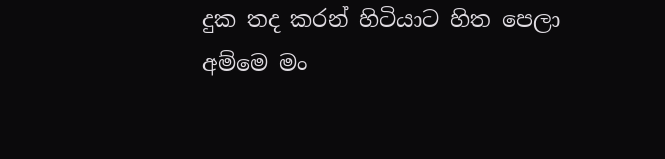දුක තද කරන් හිටියාට හිත පෙලා
අම්මෙ මං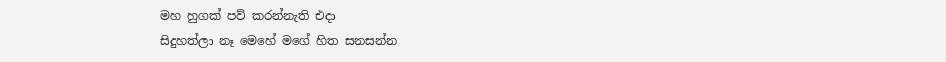මහ හුගක් පව් කරන්නැති එදා
සිදුහත්ලා නෑ මෙහේ මගේ හිත සනසන්න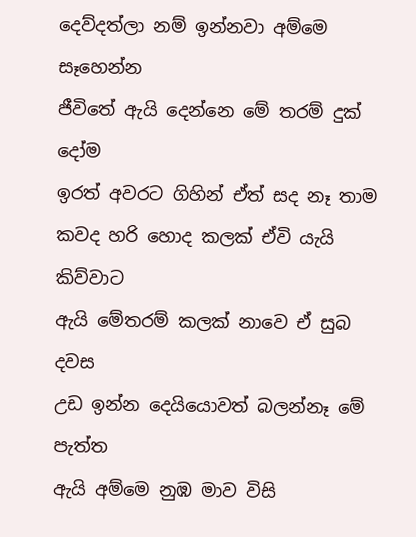දෙව්දත්ලා නම් ඉන්නවා අම්මෙ සෑහෙන්න
ජීවිතේ ඇයි දෙන්නෙ මේ තරම් දුක් දෝම
ඉරත් අවරට ගිහින් ඒත් සද නෑ තාම
කවද හරි හොද කලක් ඒවි යැයි කිව්වාට
ඇයි මේතරම් කලක් නාවෙ ඒ සුබ දවස
උඩ ඉන්න දෙයියොවත් බලන්නෑ මේ පැත්ත
ඇයි අම්මෙ නුඹ මාව විසි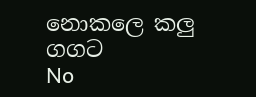නොකලෙ කලු ගගට
No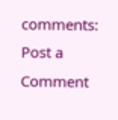comments:
Post a Comment